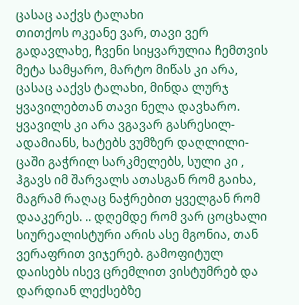ცასაც ააქვს ტალახი
თითქოს ოკეანე ვარ, თავი ვერ გადავლახე, ჩვენი სიყვარულია ჩემთვის მეტა სამყარო, მარტო მიწას კი არა, ცასაც ააქვს ტალახი, მინდა ლურჯ ყვავილებთან თავი ნელა დავხარო. ყვავილს კი არა ვგავარ გასრესილ- ადამიანს, ხატებს ვუმზერ დაღლილი- ცაში გაჭრილ სარკმელებს, სული კი , ჰგავს იმ შარვალს ათასგან რომ გაიხა, მაგრამ რაღაც ნაჭრებით ყველგან რომ დააკერეს. .. დღემდე რომ ვარ ცოცხალი სიურეალისტური არის ასე მგონია, თან ვერაფრით ვიჯერებ. გამოფიტულ დაისებს ისევ ცრემლით ვისტუმრებ და დარდიან ლექსებზე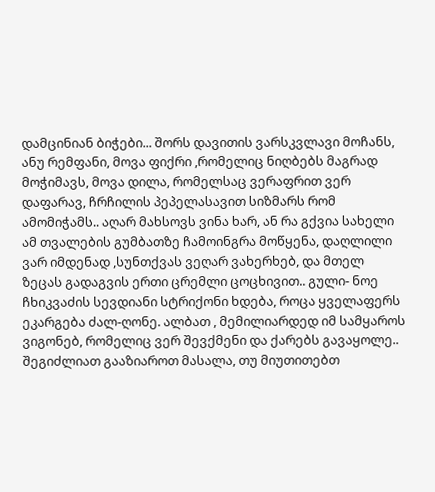დამცინიან ბიჭები... შორს დავითის ვარსკვლავი მოჩანს, ანუ რემფანი, მოვა ფიქრი ,რომელიც ნიღბებს მაგრად მოჭიმავს, მოვა დილა, რომელსაც ვერაფრით ვერ დაფარავ, ჩრჩილის პეპელასავით სიზმარს რომ ამომიჭამს.. აღარ მახსოვს ვინა ხარ, ან რა გქვია სახელი ამ თვალების გუმბათზე ჩამოინგრა მოწყენა, დაღლილი ვარ იმდენად ,სუნთქვას ვეღარ ვახერხებ, და მთელ ზეცას გადაგვის ერთი ცრემლი ცოცხივით.. გული- ნოე ჩხიკვაძის სევდიანი სტრიქონი ხდება, როცა ყველაფერს ეკარგება ძალ-ღონე. ალბათ , მემილიარდედ იმ სამყაროს ვიგონებ, რომელიც ვერ შევქმენი და ქარებს გავაყოლე..
შეგიძლიათ გააზიაროთ მასალა, თუ მიუთითებთ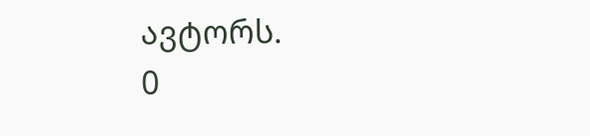ავტორს.
0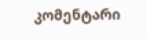კომენტარი